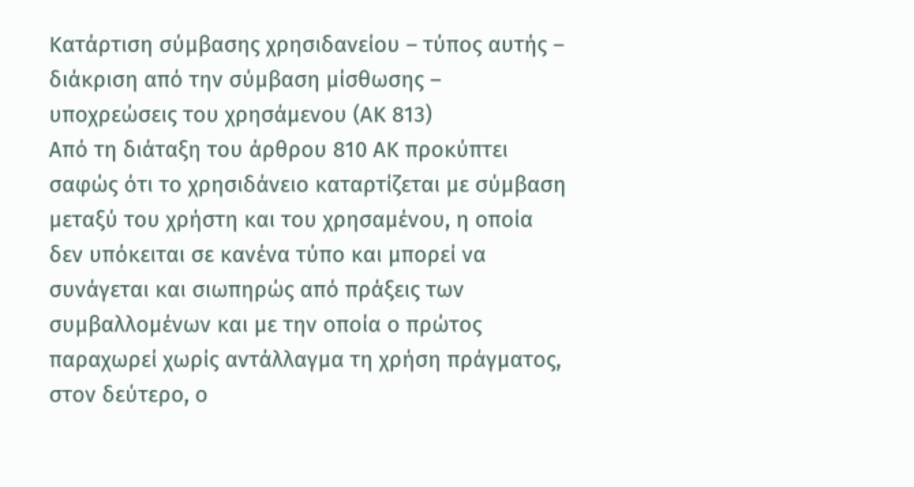Κατάρτιση σύμβασης χρησιδανείου – τύπος αυτής – διάκριση από την σύμβαση μίσθωσης – υποχρεώσεις του χρησάμενου (ΑΚ 813)
Από τη διάταξη του άρθρου 810 ΑΚ προκύπτει σαφώς ότι το χρησιδάνειο καταρτίζεται με σύμβαση μεταξύ του χρήστη και του χρησαμένου, η οποία δεν υπόκειται σε κανένα τύπο και μπορεί να συνάγεται και σιωπηρώς από πράξεις των συμβαλλομένων και με την οποία ο πρώτος παραχωρεί χωρίς αντάλλαγμα τη χρήση πράγματος, στον δεύτερο, ο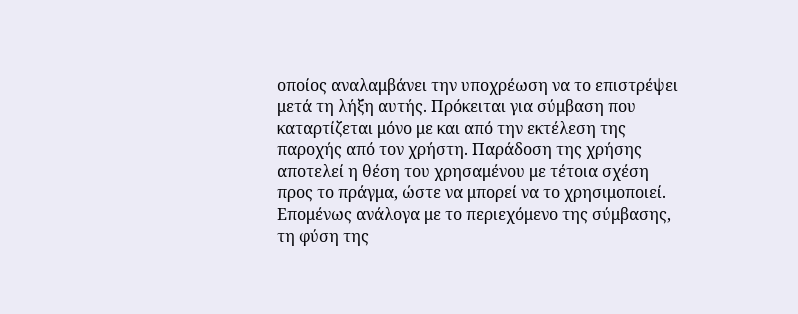οποίος αναλαμβάνει την υποχρέωση να το επιστρέψει μετά τη λήξη αυτής. Πρόκειται για σύμβαση που καταρτίζεται μόνο με και από την εκτέλεση της παροχής από τον χρήστη. Παράδοση της χρήσης αποτελεί η θέση του χρησαμένου με τέτοια σχέση προς το πράγμα, ώστε να μπορεί να το χρησιμοποιεί. Επομένως ανάλογα με το περιεχόμενο της σύμβασης, τη φύση της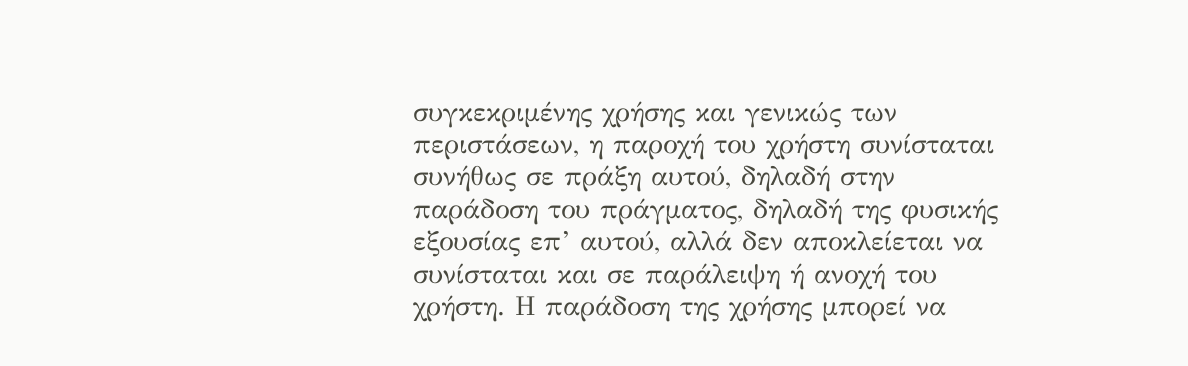συγκεκριμένης χρήσης και γενικώς των περιστάσεων, η παροχή του χρήστη συνίσταται συνήθως σε πράξη αυτού, δηλαδή στην παράδοση του πράγματος, δηλαδή της φυσικής εξουσίας επ’ αυτού, αλλά δεν αποκλείεται να συνίσταται και σε παράλειψη ή ανοχή του χρήστη. Η παράδοση της χρήσης μπορεί να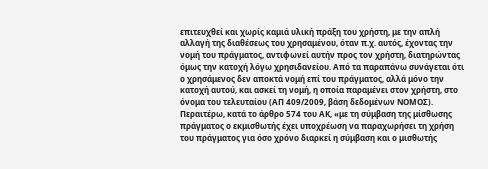επιτευχθεί και χωρίς καμιά υλική πράξη του χρήστη, με την απλή αλλαγή της διαθέσεως του χρησαμένου, όταν π.χ. αυτός, έχοντας την νομή του πράγματος, αντιφωνεί αυτήν προς τον χρήστη, διατηρώντας όμως την κατοχή λόγω χρησιδανείου. Από τα παραπάνω συνάγεται ότι ο χρησάμενος δεν αποκτά νομή επί του πράγματος, αλλά μόνο την κατοχή αυτού, και ασκεί τη νομή, η οποία παραμένει στον χρήστη, στο όνομα του τελευταίου (ΑΠ 409/2009, βάση δεδομένων ΝΟΜΟΣ).
Περαιτέρω, κατά το άρθρο 574 του ΑΚ, «με τη σύμβαση της μίσθωσης πράγματος ο εκμισθωτής έχει υποχρέωση να παραχωρήσει τη χρήση του πράγματος για όσο χρόνο διαρκεί η σύμβαση και ο μισθωτής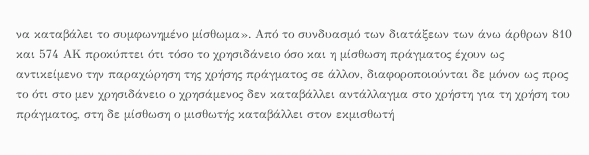να καταβάλει το συμφωνημένο μίσθωμα». Από το συνδυασμό των διατάξεων των άνω άρθρων 810 και 574 ΑΚ προκύπτει ότι τόσο το χρησιδάνειο όσο και η μίσθωση πράγματος έχουν ως αντικείμενο την παραχώρηση της χρήσης πράγματος σε άλλον, διαφοροποιούνται δε μόνον ως προς το ότι στο μεν χρησιδάνειο ο χρησάμενος δεν καταβάλλει αντάλλαγμα στο χρήστη για τη χρήση του πράγματος, στη δε μίσθωση ο μισθωτής καταβάλλει στον εκμισθωτή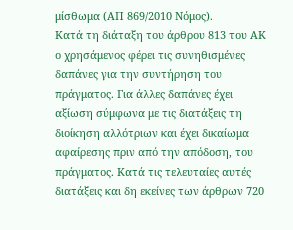μίσθωμα (ΑΠ 869/2010 Νόμος).
Κατά τη διάταξη του άρθρου 813 του ΑΚ ο χρησάμενος φέρει τις συνηθισμένες δαπάνες για την συντήρηση του πράγματος. Για άλλες δαπάνες έχει αξίωση σύμφωνα με τις διατάξεις τη διοίκηση αλλότριων και έχει δικαίωμα αφαίρεσης πριν από την απόδοση, του πράγματος. Κατά τις τελευταίες αυτές διατάξεις και δη εκείνες των άρθρων 720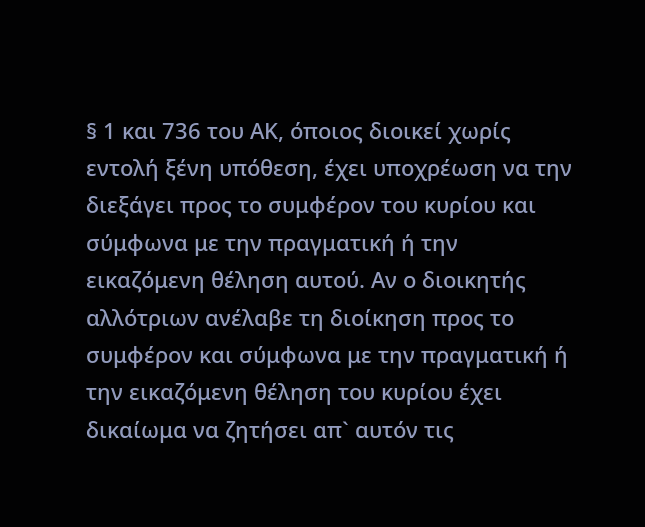§ 1 και 736 του ΑΚ, όποιος διοικεί χωρίς εντολή ξένη υπόθεση, έχει υποχρέωση να την διεξάγει προς το συμφέρον του κυρίου και σύμφωνα με την πραγματική ή την εικαζόμενη θέληση αυτού. Αν ο διοικητής αλλότριων ανέλαβε τη διοίκηση προς το συμφέρον και σύμφωνα με την πραγματική ή την εικαζόμενη θέληση του κυρίου έχει δικαίωμα να ζητήσει απ` αυτόν τις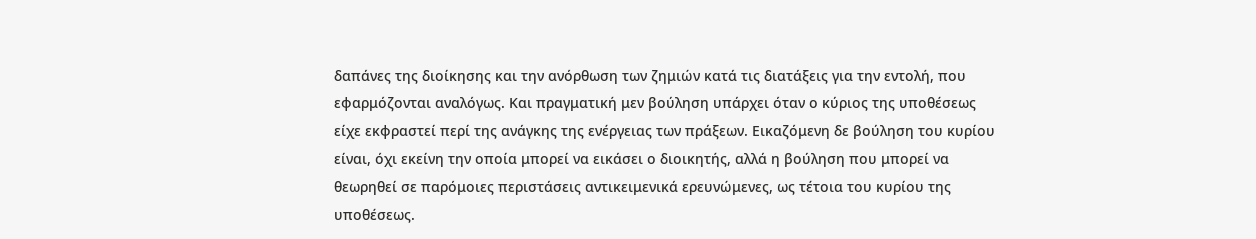δαπάνες της διοίκησης και την ανόρθωση των ζημιών κατά τις διατάξεις για την εντολή, που εφαρμόζονται αναλόγως. Και πραγματική μεν βούληση υπάρχει όταν ο κύριος της υποθέσεως είχε εκφραστεί περί της ανάγκης της ενέργειας των πράξεων. Εικαζόμενη δε βούληση του κυρίου είναι, όχι εκείνη την οποία μπορεί να εικάσει ο διοικητής, αλλά η βούληση που μπορεί να θεωρηθεί σε παρόμοιες περιστάσεις αντικειμενικά ερευνώμενες, ως τέτοια του κυρίου της υποθέσεως.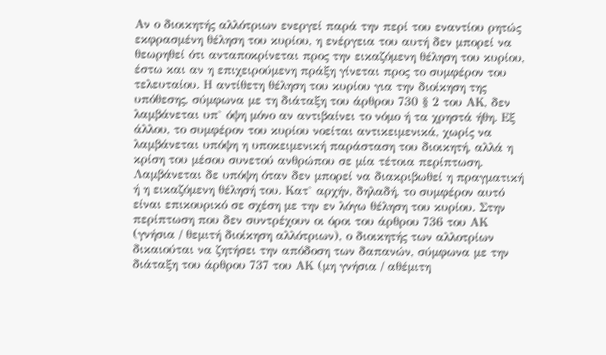Αν ο διοικητής αλλότριων ενεργεί παρά την περί του εναντίου ρητώς εκφρασμένη θέληση του κυρίου, η ενέργεια του αυτή δεν μπορεί να θεωρηθεί ότι ανταποκρίνεται προς την εικαζόμενη θέληση του κυρίου, έστω και αν η επιχειρούμενη πράξη γίνεται προς το συμφέρον του τελευταίου. Η αντίθετη θέληση του κυρίου για την διοίκηση της υπόθεσης, σύμφωνα με τη διάταξη του άρθρου 730 § 2 του ΑΚ, δεν λαμβάνεται υπ` όψη μόνο αν αντιβαίνει το νόμο ή τα χρηστά ήθη. Εξ άλλου, το συμφέρον του κυρίου νοείται αντικειμενικά, χωρίς να λαμβάνεται υπόψη η υποκειμενική παράσταση του διοικητή, αλλά η κρίση του μέσου συνετού ανθρώπου σε μία τέτοια περίπτωση. Λαμβάνεται δε υπόψη όταν δεν μπορεί να διακριβωθεί η πραγματική ή η εικαζόμενη θέλησή του. Κατ` αρχήν, δηλαδή, το συμφέρον αυτό είναι επικουρικό σε σχέση με την εν λόγω θέληση του κυρίου. Στην περίπτωση που δεν συντρέχουν οι όροι του άρθρου 736 του ΑΚ (γνήσια / θεμιτή διοίκηση αλλότριων), ο διοικητής των αλλοτρίων δικαιούται να ζητήσει την απόδοση των δαπανών, σύμφωνα με την διάταξη του άρθρου 737 του ΑΚ (μη γνήσια / αθέμιτη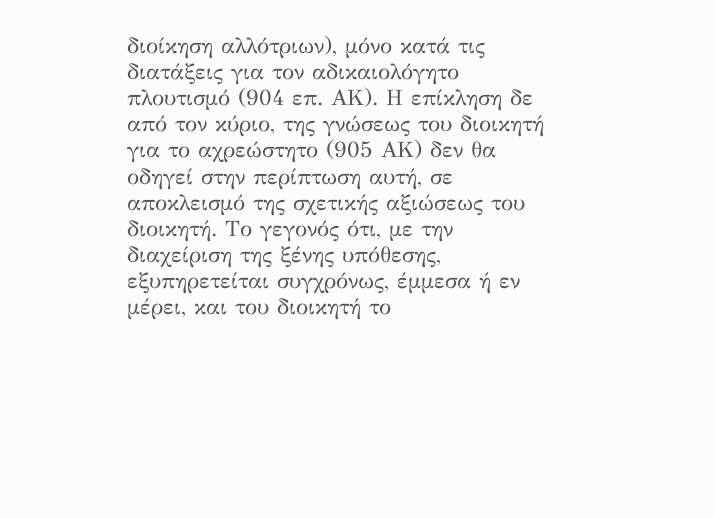διοίκηση αλλότριων), μόνο κατά τις διατάξεις για τον αδικαιολόγητο πλουτισμό (904 επ. ΑΚ). Η επίκληση δε από τον κύριο, της γνώσεως του διοικητή για το αχρεώστητο (905 ΑΚ) δεν θα οδηγεί στην περίπτωση αυτή, σε αποκλεισμό της σχετικής αξιώσεως του διοικητή. Το γεγονός ότι, με την διαχείριση της ξένης υπόθεσης, εξυπηρετείται συγχρόνως, έμμεσα ή εν μέρει, και του διοικητή το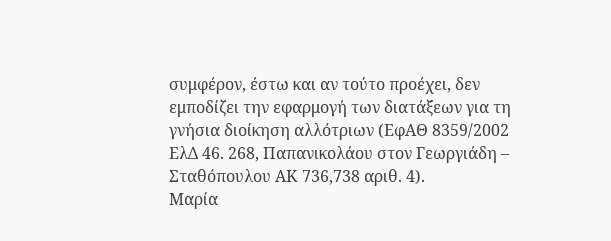συμφέρον, έστω και αν τούτο προέχει, δεν εμποδίζει την εφαρμογή των διατάξεων για τη γνήσια διοίκηση αλλότριων (ΕφΑΘ 8359/2002 ΕλΔ 46. 268, Παπανικολάου στον Γεωργιάδη – Σταθόπουλου ΑΚ 736,738 αριθ. 4).
Μαρία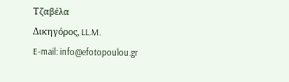Τζαβέλα
Δικηγόρος, LL.M.
E-mail: info@efotopoulou.gr